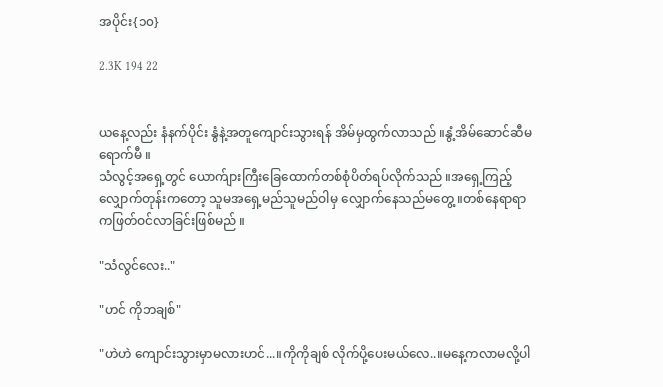အပိုင်း{၁၀}

2.3K 194 22


ယနေ့လည်း နံနက်ပိုင်း နွံနဲ့အတူကျောင်းသွားရန် အိမ်မှထွက်လာသည် ။နွံ့အိမ်ဆောင်ဆီမရောက်မီ ။
သံလွင့်အရှေ့တွင် ယောက်ျားကြီးခြေထောက်တစ်စုံပိတ်ရပ်လိုက်သည် ။အရှေ့ကြည့်လျှောက်တုန်းကတော့ သူမအရှေ့မည်သူမည်ဝါမှ လျှောက်နေသည်မတွေ့ ။တစ်နေရာရာကဖြတ်ဝင်လာခြင်းဖြစ်မည် ။

"သံလွင်လေး.."

"ဟင် ကိုဘချစ်"

"ဟဲဟဲ ကျောင်းသွားမှာမလားဟင်...။ကိုကိုချစ် လိုက်ပို့ပေးမယ်လေ..။မနေ့ကလာမလို့ပါ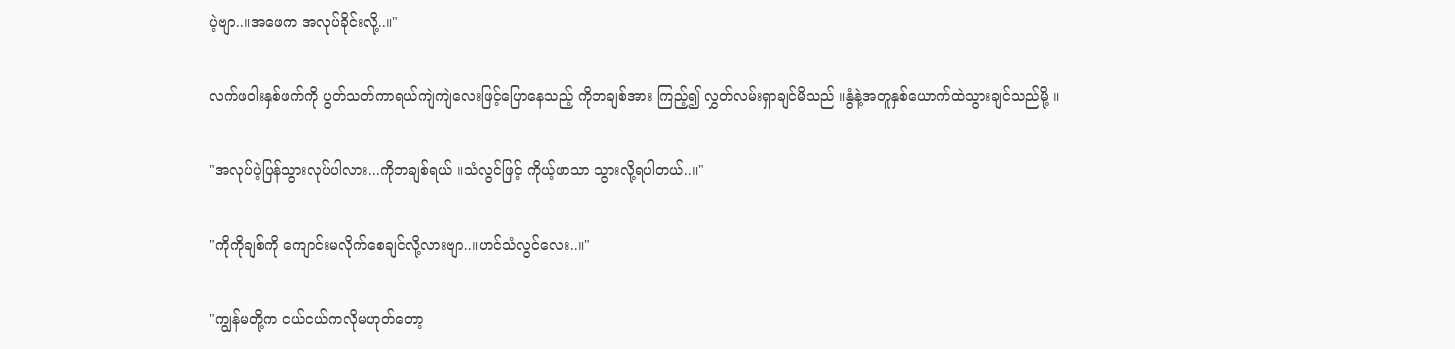ပဲ့ဗျာ..။အဖေက အလုပ်ခိုင်းလို့..။"

လက်ဖဝါးနှစ်ဖက်ကို ပွတ်သတ်ကာရယ်ကျဲကျဲလေးဖြင့်ပြောနေသည့် ကိုဘချစ်အား ကြည့်၍ လွှတ်လမ်းရှာချင်မိသည် ။နွံနဲ့အတူနှစ်ယောက်ထဲသွားချင်သည်မို့ ။

"အလုပ်ပဲ့ပြန်သွားလုပ်ပါလား...ကိုဘချစ်ရယ် ။သံလွင်ဖြင့် ကိုယ့်ဖာသာ သွားလို့ရပါတယ်..။"

"ကိုကိုချစ်ကို ကျောင်းမလိုက်စေချင်လို့လားဗျာ..။ဟင်သံလွင်လေး..။"

"ကျွန်မတို့က ငယ်ငယ်ကလိုမဟုတ်တော့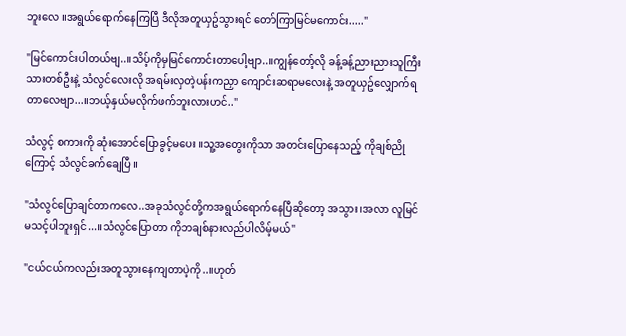ဘူးလေ ။အရွယ်ရောက်နေကြပြီ ဒီလိုအတူယှဥ်သွားရင် တော်ကြာမြင်မကောင်း....."

"မြင်ကောင်းပါတယ်ဗျ..။သိပ့်ကိုမှမြင်ကောင်းတာပေါ့ဗျာ..။ကျွန်တော့်လို ခန့်ခန့်ညားညားသူကြီးသားတစ်ဦးနဲ့ သံလွင်လေးလို အရမ်းလှတဲ့ပန်းကညှာ ကျောင်းဆရာမလေးနဲ့ အတူယှဥ်လျှောက်ရတာလေဗျာ...။ဘယ့်နှယ်မလိုက်ဖက်ဘူးလားဟင်.."

သံလွင့် စကားကို ဆုံးအောင်ပြောခွင့်မပေး ။သူ့အတွေးကိုသာ အတင်းပြောနေသည့် ကိုချစ်ညိုကြောင့် သံလွင်ခက်ချေပြီ ။

"သံလွင်ပြောချင်တာကလေ..အခုသံလွင်တို့ကအရွယ်ရောက်နေပြီဆိုတော့ အသွား၊အလာ လူမြင်မသင့်ပါဘူးရှင်...။သံလွင်ပြောတာ ကိုဘချစ်နားလည်ပါလိမ့်မယ်"

"ငယ်ငယ်ကလည်းအတူသွားနေကျတာပဲ့ကို..။ဟုတ်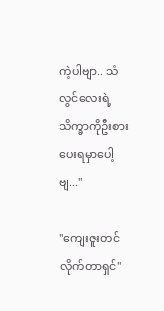ကဲ့ပါဗျာ.. သံလွင်လေးရဲ့သိက္ခာကိုဦးစားပေးရမှာပေါ့ဗျ..."

"ကျေးဇူးတင်လိုက်တာရှင်"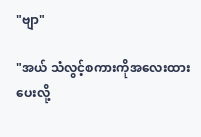"ဗျာ"

"အယ် သံလွင့်စကားကိုအလေးထားပေးလို့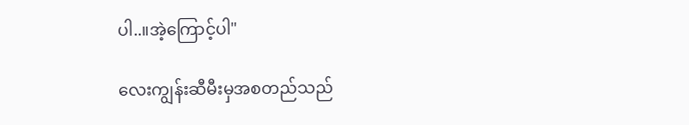ပါ..။အဲ့ကြောင့်ပါ"

လေးကျွန်းဆီမီးမှအစတည်သည်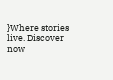}Where stories live. Discover now